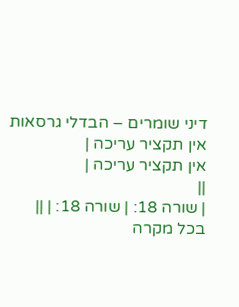דיני שומרים – הבדלי גרסאות
אין תקציר עריכה |
אין תקציר עריכה |
||
| שורה 18: | שורה 18: | ||
בכל מקרה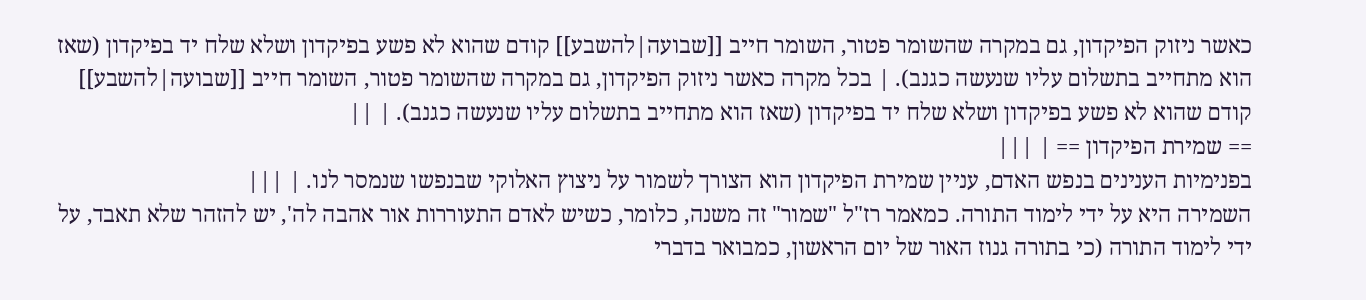כאשר ניזוק הפיקדון, גם במקרה שהשומר פטור, השומר חייב [[שבועה|להשבע]] קודם שהוא לא פשע בפיקדון ושלא שלח יד בפיקדון (שאז הוא מתחייב בתשלום עליו שנעשה כגנב). | בכל מקרה כאשר ניזוק הפיקדון, גם במקרה שהשומר פטור, השומר חייב [[שבועה|להשבע]] קודם שהוא לא פשע בפיקדון ושלא שלח יד בפיקדון (שאז הוא מתחייב בתשלום עליו שנעשה כגנב). | ||
== שמירת הפיקדון == | |||
בפנימיות הענינים בנפש האדם, עניין שמירת הפיקדון הוא הצורך לשמור על ניצוץ האלוקי שבנפשו שנמסר לנו. | |||
השמירה היא על ידי לימוד התורה. כמאמר רז"ל "שמור" זה משנה, כלומר, כשיש לאדם התעוררות אור אהבה לה', יש להזהר שלא תאבד, על ידי לימוד התורה (כי בתורה גנוז האור של יום הראשון, כמבואר בדברי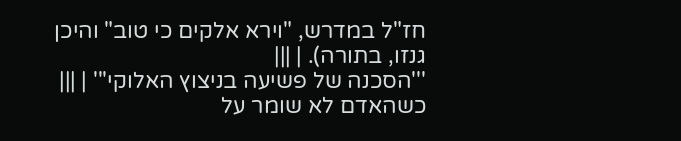חז"ל במדרש, "וירא אלקים כי טוב" והיכן גנזו, בתורה). | |||
'''הסכנה של פשיעה בניצוץ האלוקי''' | |||
כשהאדם לא שומר על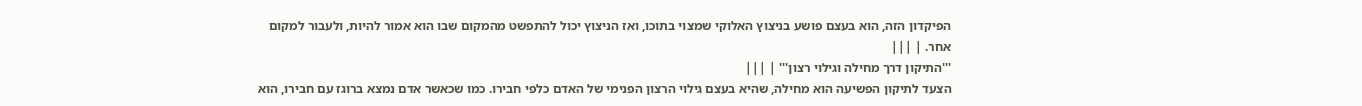הפיקדון הזה, הוא בעצם פושע בניצוץ האלוקי שמצוי בתוכו, ואז הניצוץ יכול להתפשט מהמקום שבו הוא אמור להיות, ולעבור למקום אחר. | |||
'''התיקון דרך מחילה וגילוי רצון''' | |||
הצעד לתיקון הפשיעה הוא מחילה, שהיא בעצם גילוי הרצון הפנימי של האדם כלפי חבירו. כמו שכאשר אדם נמצא ברוגז עם חבירו, הוא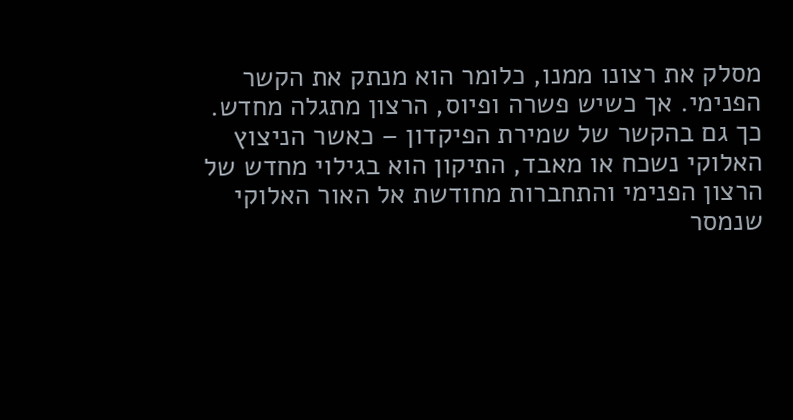מסלק את רצונו ממנו, כלומר הוא מנתק את הקשר הפנימי. אך כשיש פשרה ופיוס, הרצון מתגלה מחדש. כך גם בהקשר של שמירת הפיקדון – כאשר הניצוץ האלוקי נשכח או מאבד, התיקון הוא בגילוי מחדש של הרצון הפנימי והתחברות מחודשת אל האור האלוקי שנמסר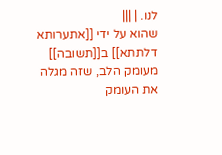לנו. | |||
שהוא על ידי [[אתערותא דלתתא]] ב[[תשובה]] מעומק הלב, שזה מגלה את העומק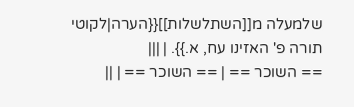שלמעלה מ[[השתלשלות]]{{הערה|לקוטי תורה פ' האזינו עח, א.}}. | |||
== השוכר == | == השוכר == | ||